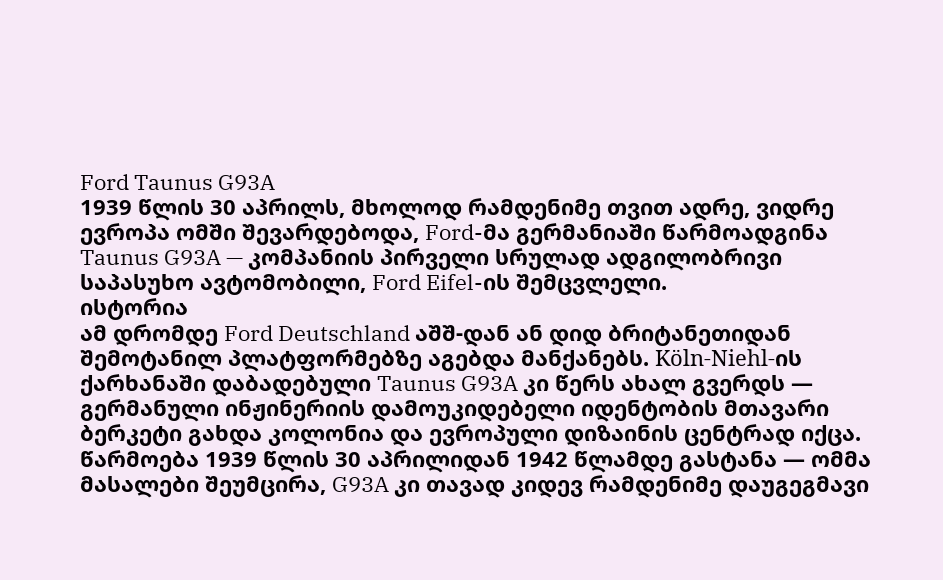Ford Taunus G93A
1939 წლის 30 აპრილს, მხოლოდ რამდენიმე თვით ადრე, ვიდრე ევროპა ომში შევარდებოდა, Ford-მა გერმანიაში წარმოადგინა Taunus G93A — კომპანიის პირველი სრულად ადგილობრივი საპასუხო ავტომობილი, Ford Eifel-ის შემცვლელი.
ისტორია
ამ დრომდე Ford Deutschland აშშ-დან ან დიდ ბრიტანეთიდან შემოტანილ პლატფორმებზე აგებდა მანქანებს. Köln-Niehl-ის ქარხანაში დაბადებული Taunus G93A კი წერს ახალ გვერდს — გერმანული ინჟინერიის დამოუკიდებელი იდენტობის მთავარი ბერკეტი გახდა კოლონია და ევროპული დიზაინის ცენტრად იქცა. წარმოება 1939 წლის 30 აპრილიდან 1942 წლამდე გასტანა — ომმა მასალები შეუმცირა, G93A კი თავად კიდევ რამდენიმე დაუგეგმავი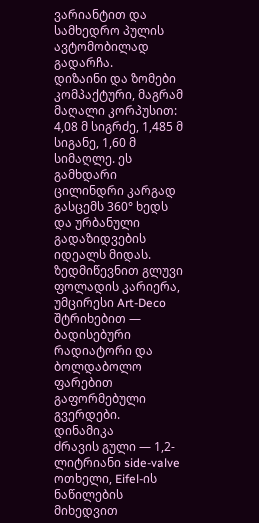ვარიანტით და სამხედრო პულის ავტომობილად გადარჩა.
დიზაინი და ზომები
კომპაქტური, მაგრამ მაღალი კორპუსით: 4,08 მ სიგრძე, 1,485 მ სიგანე, 1,60 მ სიმაღლე. ეს გამხდარი ცილინდრი კარგად გასცემს 360° ხედს და ურბანული გადაზიდვების იდეალს მიდას. ზედმიწევნით გლუვი ფოლადის კარიერა, უმცირესი Art-Deco შტრიხებით — ბადისებური რადიატორი და ბოლდაბოლო ფარებით გაფორმებული გვერდები.
დინამიკა
ძრავის გული — 1,2-ლიტრიანი side-valve ოთხელი, Eifel-ის ნაწილების მიხედვით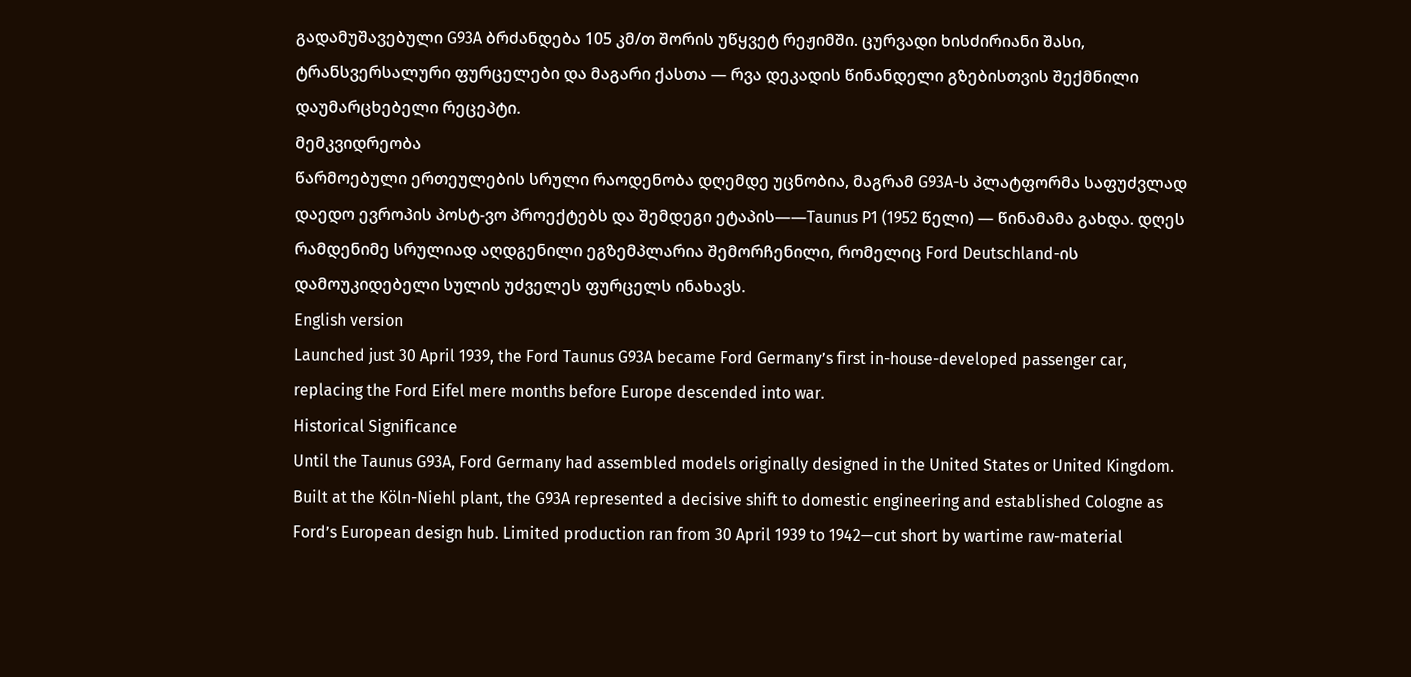გადამუშავებული G93A ბრძანდება 105 კმ/თ შორის უწყვეტ რეჟიმში. ცურვადი ხისძირიანი შასი, ტრანსვერსალური ფურცელები და მაგარი ქასთა — რვა დეკადის წინანდელი გზებისთვის შექმნილი დაუმარცხებელი რეცეპტი.
მემკვიდრეობა
წარმოებული ერთეულების სრული რაოდენობა დღემდე უცნობია, მაგრამ G93A-ს პლატფორმა საფუძვლად დაედო ევროპის პოსტ-ვო პროექტებს და შემდეგი ეტაპის——Taunus P1 (1952 წელი) — წინამამა გახდა. დღეს რამდენიმე სრულიად აღდგენილი ეგზემპლარია შემორჩენილი, რომელიც Ford Deutschland-ის დამოუკიდებელი სულის უძველეს ფურცელს ინახავს.
English version
Launched just 30 April 1939, the Ford Taunus G93A became Ford Germany’s first in-house-developed passenger car, replacing the Ford Eifel mere months before Europe descended into war.
Historical Significance
Until the Taunus G93A, Ford Germany had assembled models originally designed in the United States or United Kingdom. Built at the Köln-Niehl plant, the G93A represented a decisive shift to domestic engineering and established Cologne as Ford’s European design hub. Limited production ran from 30 April 1939 to 1942—cut short by wartime raw-material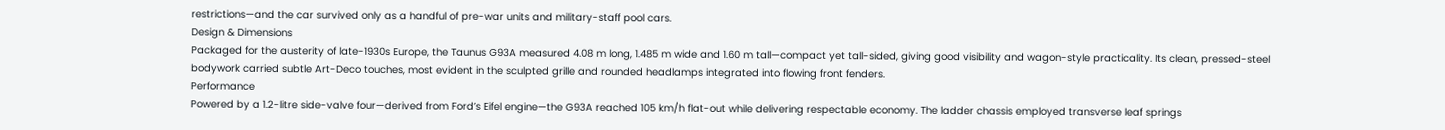restrictions—and the car survived only as a handful of pre-war units and military-staff pool cars.
Design & Dimensions
Packaged for the austerity of late-1930s Europe, the Taunus G93A measured 4.08 m long, 1.485 m wide and 1.60 m tall—compact yet tall-sided, giving good visibility and wagon-style practicality. Its clean, pressed-steel bodywork carried subtle Art-Deco touches, most evident in the sculpted grille and rounded headlamps integrated into flowing front fenders.
Performance
Powered by a 1.2-litre side-valve four—derived from Ford’s Eifel engine—the G93A reached 105 km/h flat-out while delivering respectable economy. The ladder chassis employed transverse leaf springs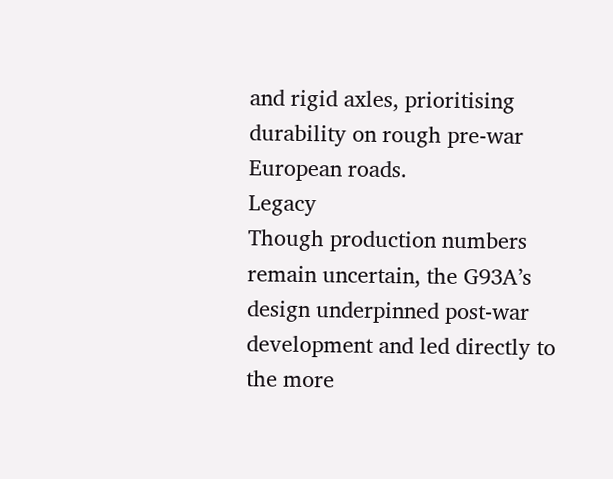and rigid axles, prioritising durability on rough pre-war European roads.
Legacy
Though production numbers remain uncertain, the G93A’s design underpinned post-war development and led directly to the more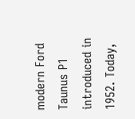modern Ford Taunus P1 introduced in 1952. Today,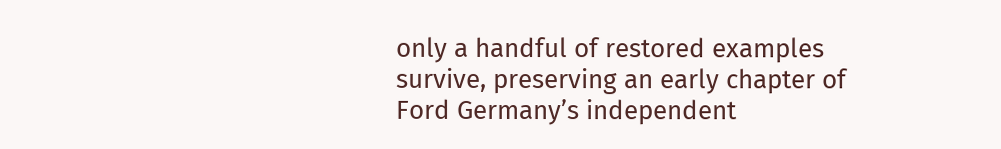only a handful of restored examples survive, preserving an early chapter of Ford Germany’s independent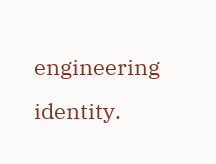engineering identity.